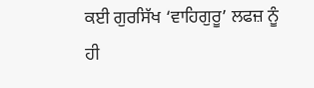ਕਈ ਗੁਰਸਿੱਖ ‘ਵਾਹਿਗੁਰੂ’ ਲਫਜ਼ ਨੂੰ ਹੀ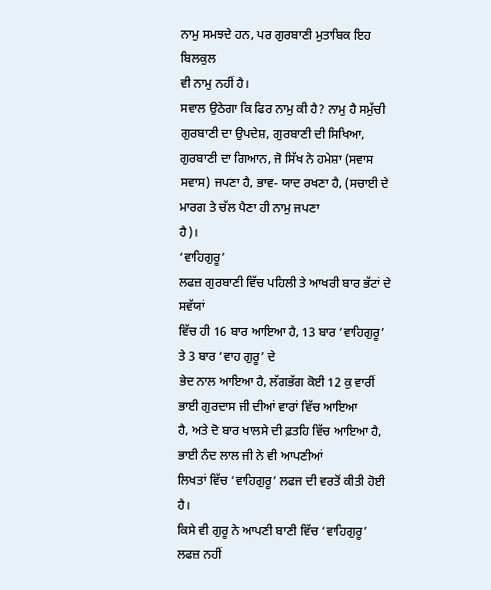ਨਾਮੁ ਸਮਝਦੇ ਹਨ, ਪਰ ਗੁਰਬਾਣੀ ਮੁਤਾਬਿਕ ਇਹ ਬਿਲਕੁਲ
ਵੀ ਨਾਮੁ ਨਹੀਂ ਹੈ।
ਸਵਾਲ ਉਠੇਗਾ ਕਿ ਫਿਰ ਨਾਮੁ ਕੀ ਹੈ? ਨਾਮੁ ਹੈ ਸਮੁੱਚੀ
ਗੁਰਬਾਣੀ ਦਾ ਉਪਦੇਸ਼, ਗੁਰਬਾਣੀ ਦੀ ਸਿਖਿਆ, ਗੁਰਬਾਣੀ ਦਾ ਗਿਆਨ, ਜੋ ਸਿੱਖ ਨੇ ਹਮੇਸ਼ਾ (ਸਵਾਸ
ਸਵਾਸ) ਜਪਣਾ ਹੈ, ਭਾਵ- ਯਾਦ ਰਖਣਾ ਹੈ, (ਸਚਾਈ ਦੇ ਮਾਰਗ ਤੇ ਚੱਲ ਪੈਣਾ ਹੀ ਨਾਮੁ ਜਪਣਾ
ਹੈ)।
‘ਵਾਹਿਗੁਰੂ’
ਲਫਜ਼ ਗੁਰਬਾਣੀ ਵਿੱਚ ਪਹਿਲੀ ਤੇ ਆਖਰੀ ਬਾਰ ਭੱਟਾਂ ਦੇ ਸਵੱਯਾਂ
ਵਿੱਚ ਹੀ 16 ਬਾਰ ਆਇਆ ਹੈ, 13 ਬਾਰ ‘ਵਾਹਿਗੁਰੂ’ ਤੇ 3 ਬਾਰ ‘ਵਾਹ ਗੁਰੂ’ ਦੇ
ਭੇਦ ਨਾਲ ਆਇਆ ਹੈ, ਲੱਗਭੱਗ ਕੋਈ 12 ਕੁ ਵਾਰੀਂ ਭਾਈ ਗੁਰਦਾਸ ਜੀ ਦੀਆਂ ਵਾਰਾਂ ਵਿੱਚ ਆਇਆ
ਹੈ, ਅਤੇ ਦੋ ਬਾਰ ਖਾਲਸੇ ਦੀ ਫ਼ਤਹਿ ਵਿੱਚ ਆਇਆ ਹੈ, ਭਾਈ ਨੰਦ ਲਾਲ ਜੀ ਨੇ ਵੀ ਆਪਣੀਆਂ
ਲਿਖਤਾਂ ਵਿੱਚ ‘ਵਾਹਿਗੁਰੂ’ ਲਫਜ ਦੀ ਵਰਤੋਂ ਕੀਤੀ ਹੋਈ ਹੈ।
ਕਿਸੇ ਵੀ ਗੁਰੂ ਨੇ ਆਪਣੀ ਬਾਣੀ ਵਿੱਚ ‘ਵਾਹਿਗੁਰੂ’ ਲਫਜ਼ ਨਹੀਂ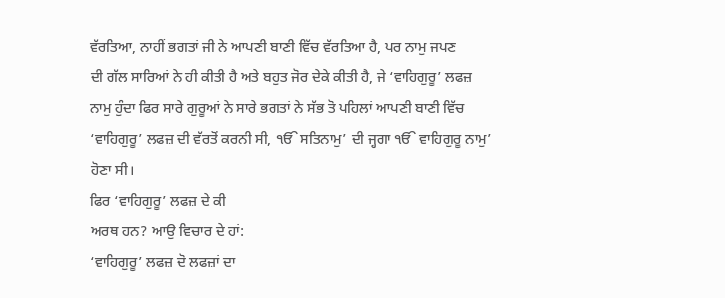ਵੱਰਤਿਆ, ਨਾਹੀਂ ਭਗਤਾਂ ਜੀ ਨੇ ਆਪਣੀ ਬਾਣੀ ਵਿੱਚ ਵੱਰਤਿਆ ਹੈ, ਪਰ ਨਾਮੁ ਜਪਣ
ਦੀ ਗੱਲ ਸਾਰਿਆਂ ਨੇ ਹੀ ਕੀਤੀ ਹੈ ਅਤੇ ਬਹੁਤ ਜੋਰ ਦੇਕੇ ਕੀਤੀ ਹੈ, ਜੇ ‘ਵਾਹਿਗੁਰੂ’ ਲਫਜ਼
ਨਾਮੁ ਹੁੰਦਾ ਫਿਰ ਸਾਰੇ ਗੁਰੂਆਂ ਨੇ ਸਾਰੇ ਭਗਤਾਂ ਨੇ ਸੱਭ ਤੋ ਪਹਿਲਾਂ ਆਪਣੀ ਬਾਣੀ ਵਿੱਚ
‘ਵਾਹਿਗੁਰੂ’ ਲਫਜ਼ ਦੀ ਵੱਰਤੋਂ ਕਰਨੀ ਸੀ, ੴ ਸਤਿਨਾਮੁ’ ਦੀ ਜ੍ਹਗਾ ੴ ਵਾਹਿਗੁਰੂ ਨਾਮੁ’
ਹੋਣਾ ਸੀ।
ਫਿਰ ‘ਵਾਹਿਗੁਰੂ’ ਲਫਜ਼ ਦੇ ਕੀ
ਅਰਥ ਹਨ? ਆਉ ਵਿਚਾਰ ਦੇ ਹਾਂ:
‘ਵਾਹਿਗੁਰੂ’ ਲਫਜ਼ ਦੋ ਲਫਜ਼ਾਂ ਦਾ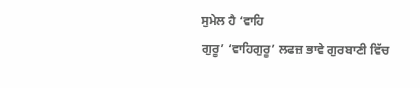ਸੁਮੇਲ ਹੈ ‘ਵਾਹਿ
ਗੁਰੂ’ ‘ਵਾਹਿਗੁਰੂ’ ਲਫਜ਼ ਭਾਵੇ ਗੁਰਬਾਣੀ ਵਿੱਚ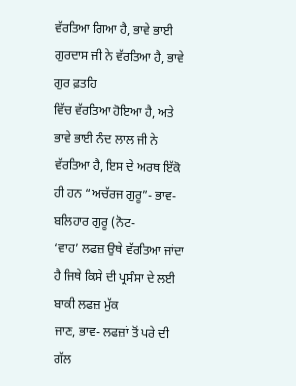ਵੱਰਤਿਆ ਗਿਆ ਹੈ, ਭਾਵੇ ਭਾਈ ਗੁਰਦਾਸ ਜੀ ਨੇ ਵੱਰਤਿਆ ਹੈ, ਭਾਵੇ ਗੁਰ ਫ਼ਤਹਿ
ਵਿੱਚ ਵੱਰਤਿਆ ਹੋਇਆ ਹੈ, ਅਤੇ ਭਾਵੇ ਭਾਈ ਨੰਦ ਲਾਲ ਜੀ ਨੇ ਵੱਰਤਿਆ ਹੈ, ਇਸ ਦੇ ਅਰਥ ਇੱਕੋ
ਹੀ ਹਨ “ਅਚੱਰਜ ਗੁਰੂ”- ਭਾਵ-
ਬਲਿਹਾਰ ਗੁਰੂ (ਨੋਟ-
‘ਵਾਹ’ ਲਫਜ਼ ਉਥੇ ਵੱਰਤਿਆ ਜਾਂਦਾ ਹੈ ਜਿਥੇ ਕਿਸੇ ਦੀ ਪ੍ਰਸੰਸਾ ਦੇ ਲਈ ਬਾਕੀ ਲਫਜ਼ ਮੁੱਕ
ਜਾਣ, ਭਾਵ- ਲਫਜ਼ਾਂ ਤੋਂ ਪਰੇ ਦੀ ਗੱਲ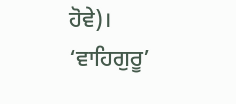ਹੋਵੇ)।
‘ਵਾਹਿਗੁਰੂ’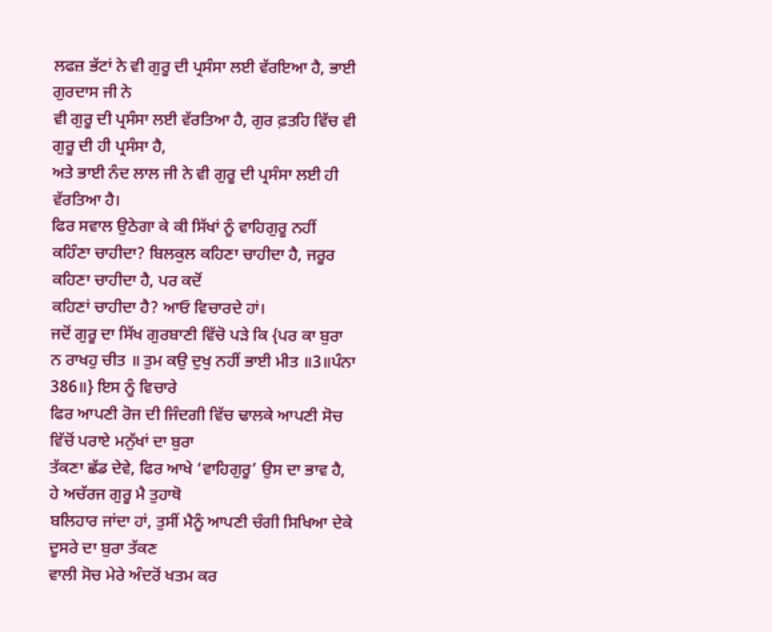ਲਫਜ਼ ਭੱਟਾਂ ਨੇ ਵੀ ਗੁਰੂ ਦੀ ਪ੍ਰਸੰਸਾ ਲਈ ਵੱਰਇਆ ਹੈ, ਭਾਈ ਗੁਰਦਾਸ ਜੀ ਨੇ
ਵੀ ਗੁਰੂ ਦੀ ਪ੍ਰਸੰਸਾ ਲਈ ਵੱਰਤਿਆ ਹੈ, ਗੁਰ ਫ਼ਤਹਿ ਵਿੱਚ ਵੀ ਗੁਰੂ ਦੀ ਹੀ ਪ੍ਰਸੰਸਾ ਹੈ,
ਅਤੇ ਭਾਈ ਨੰਦ ਲਾਲ ਜੀ ਨੇ ਵੀ ਗੁਰੂ ਦੀ ਪ੍ਰਸੰਸਾ ਲਈ ਹੀ ਵੱਰਤਿਆ ਹੈ।
ਫਿਰ ਸਵਾਲ ਉਠੇਗਾ ਕੇ ਕੀ ਸਿੱਖਾਂ ਨੂੰ ਵਾਹਿਗੁਰੂ ਨਹੀਂ
ਕਹਿੰਣਾ ਚਾਹੀਦਾ? ਬਿਲਕੁਲ ਕਹਿਣਾ ਚਾਹੀਦਾ ਹੈ, ਜਰੂਰ ਕਹਿਣਾ ਚਾਹੀਦਾ ਹੈ, ਪਰ ਕਦੋਂ
ਕਹਿਣਾਂ ਚਾਹੀਦਾ ਹੈ? ਆਓ ਵਿਚਾਰਦੇ ਹਾਂ।
ਜਦੋਂ ਗੁਰੂ ਦਾ ਸਿੱਖ ਗੁਰਬਾਣੀ ਵਿੱਚੋ ਪੜੇ ਕਿ {ਪਰ ਕਾ ਬੁਰਾ
ਨ ਰਾਖਹੁ ਚੀਤ ॥ ਤੁਮ ਕਉ ਦੁਖੁ ਨਹੀਂ ਭਾਈ ਮੀਤ ॥3॥ਪੰਨਾ 386॥} ਇਸ ਨੂੰ ਵਿਚਾਰੇ
ਫਿਰ ਆਪਣੀ ਰੋਜ ਦੀ ਜਿੰਦਗੀ ਵਿੱਚ ਢਾਲਕੇ ਆਪਣੀ ਸੋਚ ਵਿੱਚੋਂ ਪਰਾਏ ਮਨੁੱਖਾਂ ਦਾ ਬੁਰਾ
ਤੱਕਣਾ ਛੱਡ ਦੇਵੇ, ਫਿਰ ਆਖੇ ‘ਵਾਹਿਗੁਰੂ’ ਉਸ ਦਾ ਭਾਵ ਹੈ, ਹੇ ਅਚੱਰਜ ਗੁਰੂ ਮੈ ਤੁਹਾਥੋ
ਬਲਿਹਾਰ ਜਾਂਦਾ ਹਾਂ, ਤੁਸੀਂ ਮੈਨੂੰ ਆਪਣੀ ਚੰਗੀ ਸਿਖਿਆ ਦੇਕੇ ਦੂਸਰੇ ਦਾ ਬੁਰਾ ਤੱਕਣ
ਵਾਲੀ ਸੋਚ ਮੇਰੇ ਅੰਦਰੋਂ ਖਤਮ ਕਰ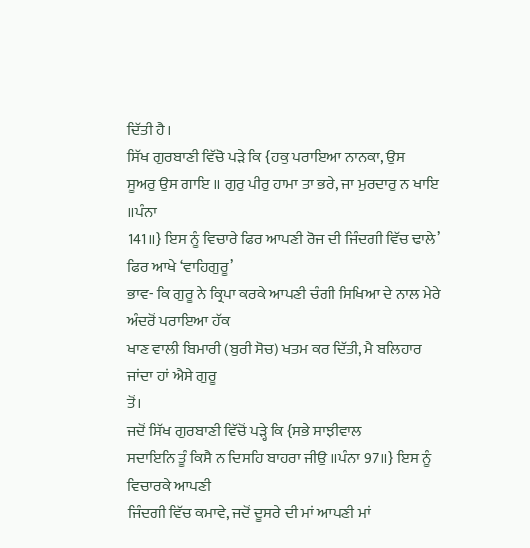ਦਿੱਤੀ ਹੈ।
ਸਿੱਖ ਗੁਰਬਾਣੀ ਵਿੱਚੋ ਪੜੇ ਕਿ {ਹਕੁ ਪਰਾਇਆ ਨਾਨਕਾ, ਉਸ
ਸੂਅਰੁ ਉਸ ਗਾਇ ॥ ਗੁਰੁ ਪੀਰੁ ਹਾਮਾ ਤਾ ਭਰੇ, ਜਾ ਮੁਰਦਾਰੁ ਨ ਖਾਇ ॥ਪੰਨਾ
141॥} ਇਸ ਨੂੰ ਵਿਚਾਰੇ ਫਿਰ ਆਪਣੀ ਰੋਜ ਦੀ ਜਿੰਦਗੀ ਵਿੱਚ ਢਾਲੇ’ ਫਿਰ ਆਖੇ ‘ਵਾਹਿਗੁਰੂ’
ਭਾਵ- ਕਿ ਗੁਰੂ ਨੇ ਕ੍ਰਿਪਾ ਕਰਕੇ ਆਪਣੀ ਚੰਗੀ ਸਿਖਿਆ ਦੇ ਨਾਲ ਮੇਰੇ ਅੰਦਰੋਂ ਪਰਾਇਆ ਹੱਕ
ਖਾਣ ਵਾਲੀ ਬਿਮਾਰੀ (ਬੁਰੀ ਸੋਚ) ਖਤਮ ਕਰ ਦਿੱਤੀ, ਮੈ ਬਲਿਹਾਰ ਜਾਂਦਾ ਹਾਂ ਐਸੇ ਗੁਰੂ
ਤੋਂ।
ਜਦੋਂ ਸਿੱਖ ਗੁਰਬਾਣੀ ਵਿੱਚੋਂ ਪੜ੍ਹੇ ਕਿ {ਸਭੇ ਸਾਝੀਵਾਲ
ਸਦਾਇਨਿ ਤੂੰ ਕਿਸੈ ਨ ਦਿਸਹਿ ਬਾਹਰਾ ਜੀਉ ॥ਪੰਨਾ 97॥} ਇਸ ਨੂੰ ਵਿਚਾਰਕੇ ਆਪਣੀ
ਜਿੰਦਗੀ ਵਿੱਚ ਕਮਾਵੇ, ਜਦੋਂ ਦੂਸਰੇ ਦੀ ਮਾਂ ਆਪਣੀ ਮਾਂ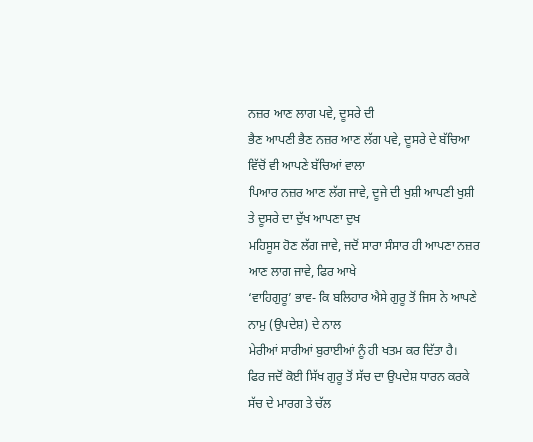ਨਜ਼ਰ ਆਣ ਲਾਗ ਪਵੇ, ਦੂਸਰੇ ਦੀ
ਭੈਣ ਆਪਣੀ ਭੈਣ ਨਜ਼ਰ ਆਣ ਲੱਗ ਪਵੇ, ਦੂਸਰੇ ਦੇ ਬੱਚਿਆ ਵਿੱਚੋਂ ਵੀ ਆਪਣੇ ਬੱਚਿਆਂ ਵਾਲਾ
ਪਿਆਰ ਨਜ਼ਰ ਆਣ ਲੱਗ ਜਾਵੇ, ਦੂਜੇ ਦੀ ਖੁਸ਼ੀ ਆਪਣੀ ਖੁਸ਼ੀ ਤੇ ਦੂਸਰੇ ਦਾ ਦੁੱਖ ਆਪਣਾ ਦੁਖ
ਮਹਿਸੂਸ ਹੋਣ ਲੱਗ ਜਾਵੇ, ਜਦੋਂ ਸਾਰਾ ਸੰਸਾਰ ਹੀ ਆਪਣਾ ਨਜ਼ਰ ਆਣ ਲਾਗ ਜਾਵੇ, ਫਿਰ ਆਖੇ
‘ਵਾਹਿਗੁਰੂ’ ਭਾਵ- ਕਿ ਬਲਿਹਾਰ ਐਸੇ ਗੁਰੂ ਤੋਂ ਜਿਸ ਨੇ ਆਪਣੇ ਨਾਮੁ (ਉਪਦੇਸ਼) ਦੇ ਨਾਲ
ਮੇਰੀਆਂ ਸਾਰੀਆਂ ਬੁਰਾਈਆਂ ਨੂੰ ਹੀ ਖਤਮ ਕਰ ਦਿੱਤਾ ਹੈ।
ਫਿਰ ਜਦੋਂ ਕੋਈ ਸਿੱਖ ਗੁਰੂ ਤੋਂ ਸੱਚ ਦਾ ਉਪਦੇਸ਼ ਧਾਰਨ ਕਰਕੇ ਸੱਚ ਦੇ ਮਾਰਗ ਤੇ ਚੱਲ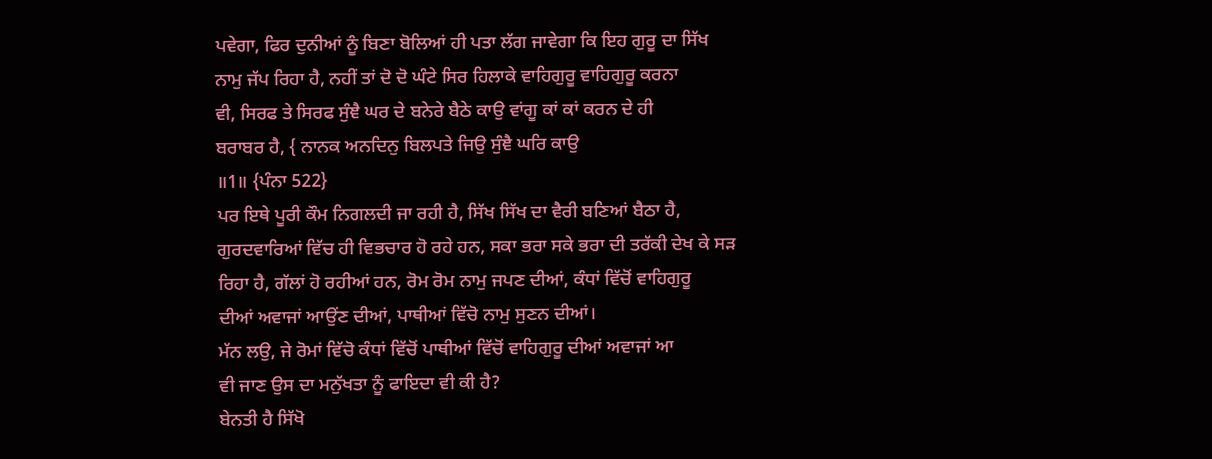ਪਵੇਗਾ, ਫਿਰ ਦੁਨੀਆਂ ਨੂੰ ਬਿਣਾ ਬੋਲਿਆਂ ਹੀ ਪਤਾ ਲੱਗ ਜਾਵੇਗਾ ਕਿ ਇਹ ਗੁਰੂ ਦਾ ਸਿੱਖ
ਨਾਮੁ ਜੱਪ ਰਿਹਾ ਹੈ, ਨਹੀਂ ਤਾਂ ਦੋ ਦੋ ਘੰਟੇ ਸਿਰ ਹਿਲਾਕੇ ਵਾਹਿਗੁਰੂ ਵਾਹਿਗੁਰੂ ਕਰਨਾ
ਵੀ, ਸਿਰਫ ਤੇ ਸਿਰਫ ਸੁੰਞੈ ਘਰ ਦੇ ਬਨੇਰੇ ਬੈਠੇ ਕਾਉ ਵਾਂਗੂ ਕਾਂ ਕਾਂ ਕਰਨ ਦੇ ਹੀ
ਬਰਾਬਰ ਹੈ, { ਨਾਨਕ ਅਨਦਿਨੁ ਬਿਲਪਤੇ ਜਿਉ ਸੁੰਞੈ ਘਰਿ ਕਾਉ
॥1॥ {ਪੰਨਾ 522}
ਪਰ ਇਥੇ ਪੂਰੀ ਕੌਮ ਨਿਗਲਦੀ ਜਾ ਰਹੀ ਹੈ, ਸਿੱਖ ਸਿੱਖ ਦਾ ਵੈਰੀ ਬਣਿਆਂ ਬੈਠਾ ਹੈ,
ਗੁਰਦਵਾਰਿਆਂ ਵਿੱਚ ਹੀ ਵਿਭਚਾਰ ਹੋ ਰਹੇ ਹਨ, ਸਕਾ ਭਰਾ ਸਕੇ ਭਰਾ ਦੀ ਤਰੱਕੀ ਦੇਖ ਕੇ ਸੜ
ਰਿਹਾ ਹੈ, ਗੱਲਾਂ ਹੋ ਰਹੀਆਂ ਹਨ, ਰੋਮ ਰੋਮ ਨਾਮੁ ਜਪਣ ਦੀਆਂ, ਕੰਧਾਂ ਵਿੱਚੋਂ ਵਾਹਿਗੁਰੂ
ਦੀਆਂ ਅਵਾਜਾਂ ਆਉਂਣ ਦੀਆਂ, ਪਾਥੀਆਂ ਵਿੱਚੋ ਨਾਮੁ ਸੁਣਨ ਦੀਆਂ।
ਮੱਨ ਲਉ, ਜੇ ਰੋਮਾਂ ਵਿੱਚੋ ਕੰਧਾਂ ਵਿੱਚੋਂ ਪਾਥੀਆਂ ਵਿੱਚੋਂ ਵਾਹਿਗੁਰੂ ਦੀਆਂ ਅਵਾਜਾਂ ਆ
ਵੀ ਜਾਣ ਉਸ ਦਾ ਮਨੁੱਖਤਾ ਨੂੰ ਫਾਇਦਾ ਵੀ ਕੀ ਹੈ?
ਬੇਨਤੀ ਹੈ ਸਿੱਖੋ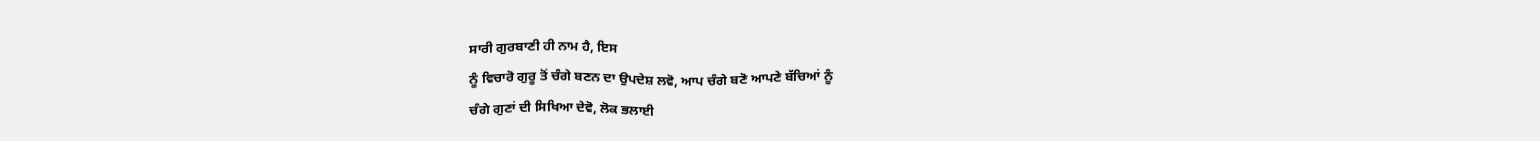ਸਾਰੀ ਗੁਰਬਾਣੀ ਹੀ ਨਾਮ ਹੈ, ਇਸ
ਨੂੰ ਵਿਚਾਰੋ ਗੁਰੂ ਤੋਂ ਚੰਗੇ ਬਣਨ ਦਾ ਉਪਦੇਸ਼ ਲਵੋ, ਆਪ ਚੰਗੇ ਬਣੋ ਆਪਣੇ ਬੱਚਿਆਂ ਨੂੰ
ਚੰਗੇ ਗੁਣਾਂ ਦੀ ਸਿਖਿਆ ਦੇਵੋ, ਲੋਕ ਭਲਾਈ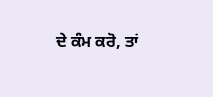ਦੇ ਕੰਮ ਕਰੋ, ਤਾਂ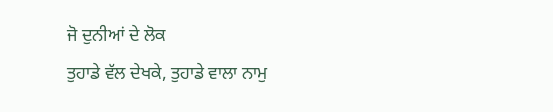ਜੋ ਦੁਨੀਆਂ ਦੇ ਲੋਕ
ਤੁਹਾਡੇ ਵੱਲ ਦੇਖਕੇ, ਤੁਹਾਡੇ ਵਾਲਾ ਨਾਮੁ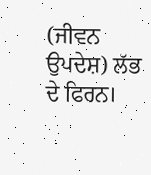(ਜੀਵਨ ਉਪਦੇਸ਼) ਲੱਭ ਦੇ ਫਿਰਨ।